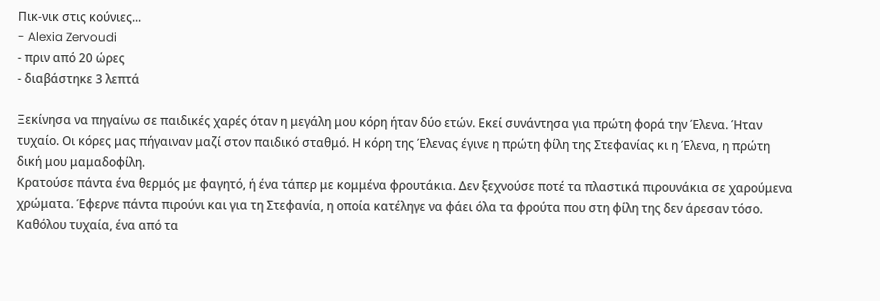Πικ-νικ στις κούνιες...
- Alexia Zervoudi
- πριν από 20 ώρες
- διαβάστηκε 3 λεπτά

Ξεκίνησα να πηγαίνω σε παιδικές χαρές όταν η μεγάλη μου κόρη ήταν δύο ετών. Εκεί συνάντησα για πρώτη φορά την Έλενα. Ήταν τυχαίο. Οι κόρες μας πήγαιναν μαζί στον παιδικό σταθμό. Η κόρη της Έλενας έγινε η πρώτη φίλη της Στεφανίας κι η Έλενα, η πρώτη δική μου μαμαδοφίλη.
Κρατούσε πάντα ένα θερμός με φαγητό, ή ένα τάπερ με κομμένα φρουτάκια. Δεν ξεχνούσε ποτέ τα πλαστικά πιρουνάκια σε χαρούμενα χρώματα. Έφερνε πάντα πιρούνι και για τη Στεφανία, η οποία κατέληγε να φάει όλα τα φρούτα που στη φίλη της δεν άρεσαν τόσο. Καθόλου τυχαία, ένα από τα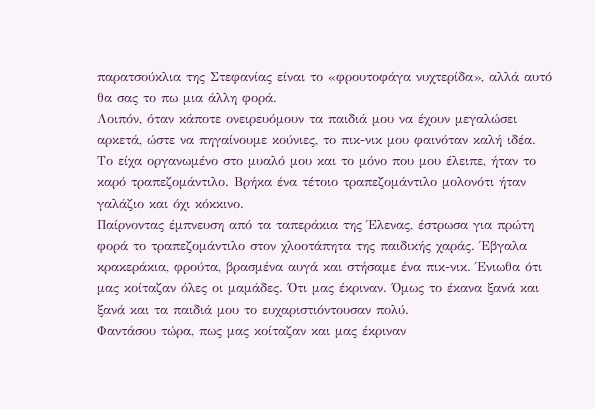παρατσούκλια της Στεφανίας είναι το «φρουτοφάγα νυχτερίδα», αλλά αυτό θα σας το πω μια άλλη φορά.
Λοιπόν, όταν κάποτε ονειρευόμουν τα παιδιά μου να έχουν μεγαλώσει αρκετά, ώστε να πηγαίνουμε κούνιες, το πικ-νικ μου φαινόταν καλή ιδέα. Το είχα οργανωμένο στο μυαλό μου και το μόνο που μου έλειπε, ήταν το καρό τραπεζομάντιλο. Βρήκα ένα τέτοιο τραπεζομάντιλο μολονότι ήταν γαλάζιο και όχι κόκκινο.
Παίρνοντας έμπνευση από τα ταπεράκια της Έλενας, έστρωσα για πρώτη φορά το τραπεζομάντιλο στον χλοοτάπητα της παιδικής χαράς. Έβγαλα κρακεράκια, φρούτα, βρασμένα αυγά και στήσαμε ένα πικ-νικ. Ένιωθα ότι μας κοίταζαν όλες οι μαμάδες. Ότι μας έκριναν. Όμως το έκανα ξανά και ξανά και τα παιδιά μου το ευχαριστιόντουσαν πολύ.
Φαντάσου τώρα, πως μας κοίταζαν και μας έκριναν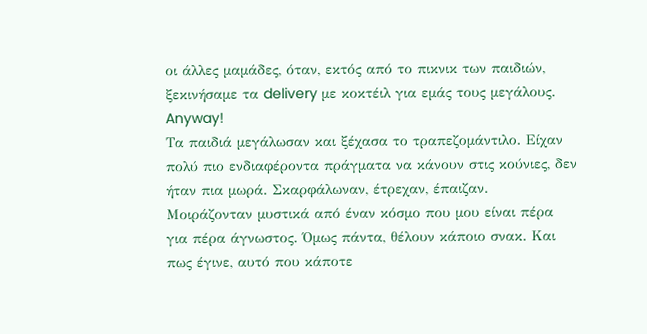οι άλλες μαμάδες, όταν, εκτός από το πικνικ των παιδιών, ξεκινήσαμε τα delivery με κοκτέιλ για εμάς τους μεγάλους. Anyway!
Τα παιδιά μεγάλωσαν και ξέχασα το τραπεζομάντιλο. Είχαν πολύ πιο ενδιαφέροντα πράγματα να κάνουν στις κούνιες, δεν ήταν πια μωρά. Σκαρφάλωναν, έτρεχαν, έπαιζαν. Μοιράζονταν μυστικά από έναν κόσμο που μου είναι πέρα για πέρα άγνωστος. Όμως πάντα, θέλουν κάποιο σνακ. Και πως έγινε, αυτό που κάποτε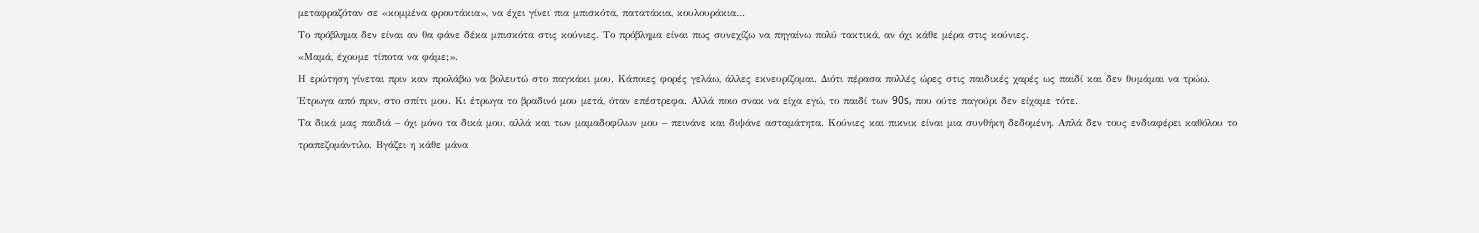μεταφραζόταν σε «κομμένα φρουτάκια», να έχει γίνει πια μπισκότα, πατατάκια, κουλουράκια…
Το πρόβλημα δεν είναι αν θα φάνε δέκα μπισκότα στις κούνιες. Το πρόβλημα είναι πως συνεχίζω να πηγαίνω πολύ τακτικά, αν όχι κάθε μέρα στις κούνιες.
«Μαμά, έχουμε τίποτα να φάμε;».
Η ερώτηση γίνεται πριν καν προλάβω να βολευτώ στο παγκάκι μου. Κάποιες φορές γελάω, άλλες εκνευρίζομαι. Διότι πέρασα πολλές ώρες στις παιδικές χαρές ως παιδί και δεν θυμάμαι να τρώω.
Έτρωγα από πριν, στο σπίτι μου. Κι έτρωγα το βραδινό μου μετά, όταν επέστρεφα. Αλλά ποιο σνακ να είχα εγώ, το παιδί των 90s, που ούτε παγούρι δεν είχαμε τότε.
Τα δικά μας παιδιά – όχι μόνο τα δικά μου, αλλά και των μαμαδοφίλων μου – πεινάνε και διψάνε ασταμάτητα. Κούνιες και πικνικ είναι μια συνθήκη δεδομένη. Απλά δεν τους ενδιαφέρει καθόλου το τραπεζομάντιλο. Βγάζει η κάθε μάνα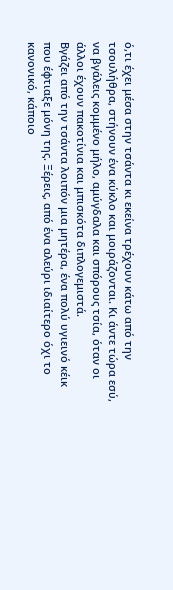ό,τι έχει μέσα στην τσάντα κι εκείνα τρέχουν κάτω από την τσουλήθρα, στήνουν ένα κύκλο και μοιράζονται. Κι άντε τώρα εσύ, να βγάλεις κομμένο μήλο, αμύγδαλα και σπόρους τσία, όταν οι άλλοι έχουν πακοτίνια και μπισκότα διπλογεμιστά.
Βγάζει από την τσάντα λοιπόν μια μητέρα, ένα πολύ υγιεινό κέικ που έφτιαξε μόνη της. Ξέρεις, από ένα αλεύρι ιδιαίτερο όχι το κανονικό, κάποιο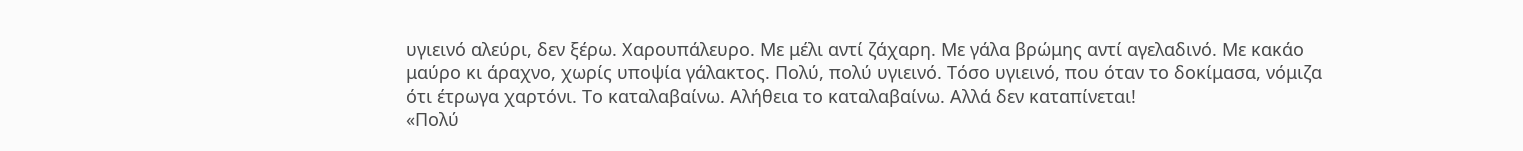υγιεινό αλεύρι, δεν ξέρω. Χαρουπάλευρο. Με μέλι αντί ζάχαρη. Με γάλα βρώμης αντί αγελαδινό. Με κακάο μαύρο κι άραχνο, χωρίς υποψία γάλακτος. Πολύ, πολύ υγιεινό. Τόσο υγιεινό, που όταν το δοκίμασα, νόμιζα ότι έτρωγα χαρτόνι. Το καταλαβαίνω. Αλήθεια το καταλαβαίνω. Αλλά δεν καταπίνεται!
«Πολύ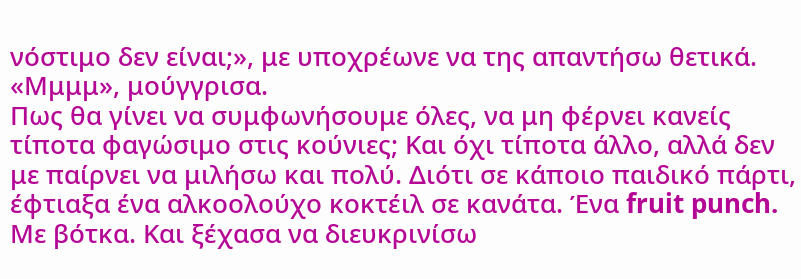νόστιμο δεν είναι;», με υποχρέωνε να της απαντήσω θετικά. «Μμμμ», μούγγρισα.
Πως θα γίνει να συμφωνήσουμε όλες, να μη φέρνει κανείς τίποτα φαγώσιμο στις κούνιες; Και όχι τίποτα άλλο, αλλά δεν με παίρνει να μιλήσω και πολύ. Διότι σε κάποιο παιδικό πάρτι, έφτιαξα ένα αλκοολούχο κοκτέιλ σε κανάτα. Ένα fruit punch. Με βότκα. Και ξέχασα να διευκρινίσω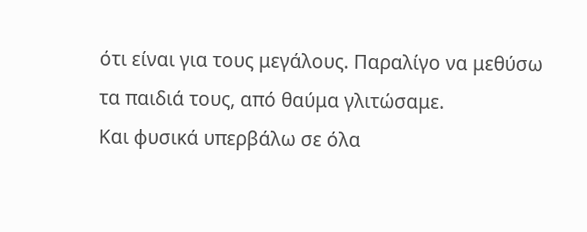ότι είναι για τους μεγάλους. Παραλίγο να μεθύσω τα παιδιά τους, από θαύμα γλιτώσαμε.
Και φυσικά υπερβάλω σε όλα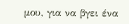μου, για να βγει ένα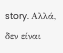story. Αλλά, δεν είναι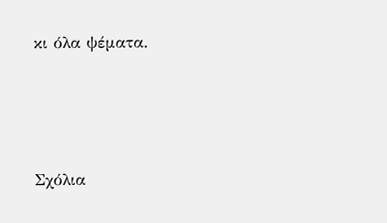κι όλα ψέματα.






Σχόλια